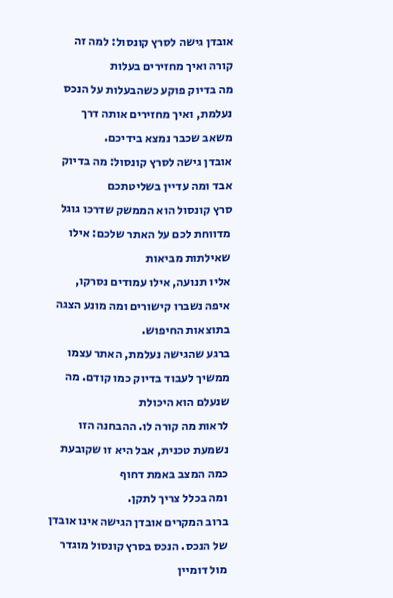אובדן גישה לסרץ קונסול: למה זה קורה ואיך מחזירים בעלות
מה בדיוק פוקע כשהבעלות על הנכס נעלמת, ואיך מחזירים אותה דרך משאב שכבר נמצא בידיכם.
אובדן גישה לסרץ קונסול: מה בדיוק אבד ומה עדיין בשליטתכם
סרץ קונסול הוא הממשק שדרכו גוגל מדווחת לכם על האתר שלכם: אילו שאילתות מביאות
אליו תנועה, אילו עמודים נסרקו, איפה נשברו קישורים ומה מונע הצגה בתוצאות החיפוש.
ברגע שהגישה נעלמת, האתר עצמו ממשיך לעבוד בדיוק כמו קודם. מה שנעלם הוא היכולת
לראות מה קורה לו. ההבחנה הזו נשמעת טכנית, אבל היא זו שקובעת כמה המצב באמת דחוף
ומה בכלל צריך לתקן.
ברוב המקרים אובדן הגישה אינו אובדן של הנכס. הנכס בסרץ קונסול מוגדר מול דומיין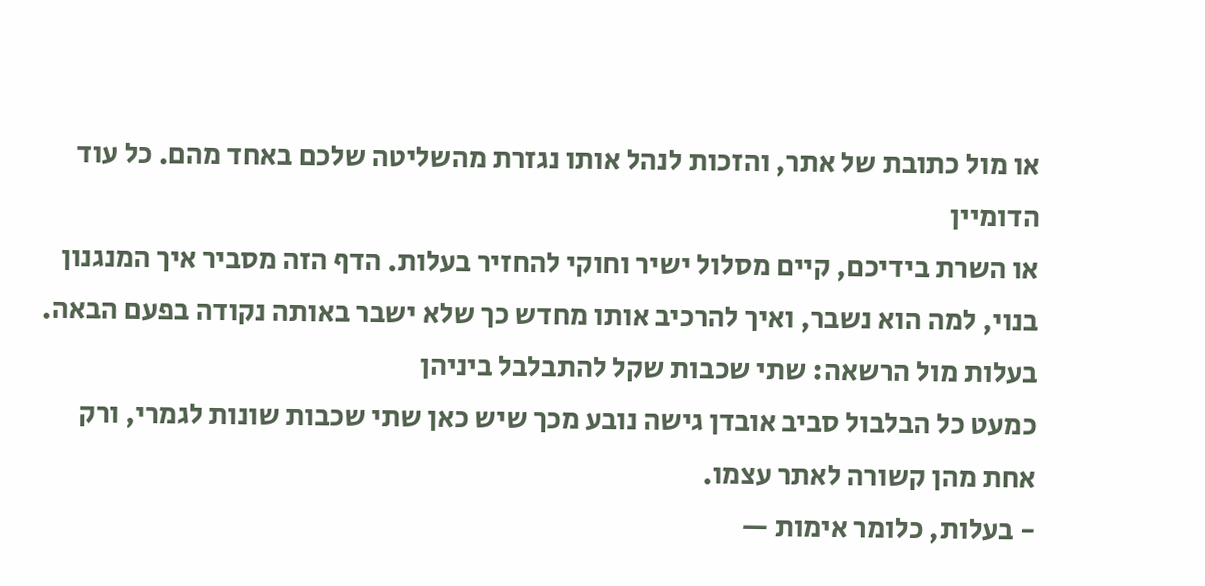או מול כתובת של אתר, והזכות לנהל אותו נגזרת מהשליטה שלכם באחד מהם. כל עוד הדומיין
או השרת בידיכם, קיים מסלול ישיר וחוקי להחזיר בעלות. הדף הזה מסביר איך המנגנון
בנוי, למה הוא נשבר, ואיך להרכיב אותו מחדש כך שלא ישבר באותה נקודה בפעם הבאה.
בעלות מול הרשאה: שתי שכבות שקל להתבלבל ביניהן
כמעט כל הבלבול סביב אובדן גישה נובע מכך שיש כאן שתי שכבות שונות לגמרי, ורק
אחת מהן קשורה לאתר עצמו.
- בעלות, כלומר אימות —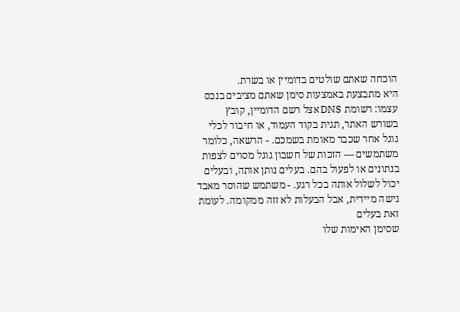הוכחה שאתם שולטים בדומיין או בשרת.
היא מתבצעת באמצעות סימן שאתם מציבים בנכס עצמו: רשומת DNS אצל רשם הדומיין, קובץ
בשורש האתר, תגית בקוד העמוד, או חיבור לכלי גוגל אחר שכבר מאומת בשמכם. - הרשאה, כלומר משתמשים — הזכות של חשבון גוגל מסוים לצפות
בנתונים או לפעול בהם. בעלים נותן אותה, ובעלים יכול לשלול אותה בכל רגע. - משתמש שהוסר מאבד גישה מיידית, אבל הבעלות לא זזה ממקומה. לעומת זאת בעלים
שסימן האימות שלו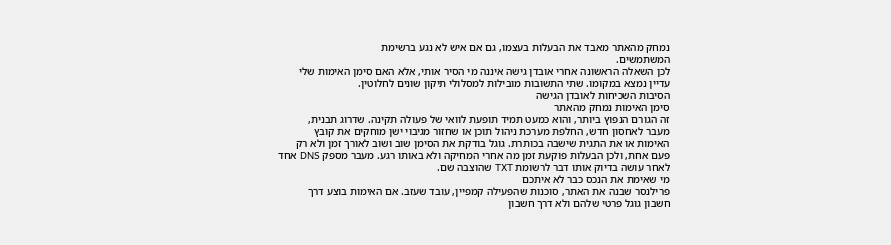נמחק מהאתר מאבד את הבעלות בעצמו, גם אם איש לא נגע ברשימת
המשתמשים.
לכן השאלה הראשונה אחרי אובדן גישה איננה מי הסיר אותי, אלא האם סימן האימות שלי
עדיין נמצא במקומו. שתי התשובות מובילות למסלולי תיקון שונים לחלוטין.
הסיבות השכיחות לאובדן הגישה
סימן האימות נמחק מהאתר
זה הגורם הנפוץ ביותר, והוא כמעט תמיד תופעת לוואי של פעולה תקינה. שדרוג תבנית,
מעבר לאחסון חדש, החלפת מערכת ניהול תוכן או שחזור מגיבוי ישן מוחקים את קובץ
האימות או את התגית שישבה בכותרת. גוגל בודקת את הסימן שוב ושוב לאורך זמן ולא רק
פעם אחת, ולכן הבעלות פוקעת זמן מה אחרי המחיקה ולא באותו רגע. מעבר מספק DNS אחד
לאחר עושה בדיוק אותו דבר לרשומת TXT שהוצבה שם.
מי שאימת את הנכס כבר לא איתכם
פרילנסר שבנה את האתר, סוכנות שהפעילה קמפיין, עובד שעזב. אם האימות בוצע דרך
חשבון גוגל פרטי שלהם ולא דרך חשבון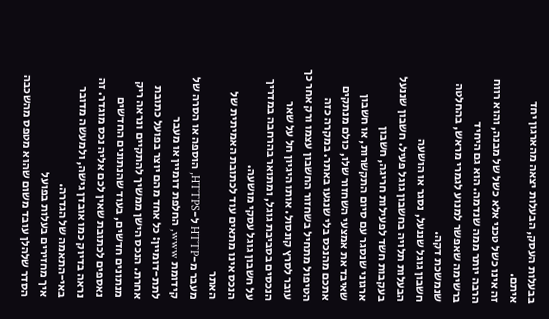בבעלות העסק, הבעלות יצאה מהארגון יחד איתם.
זה אינו כשל טכני אלא כשל של מבנה, והוא רווח הרבה יותר ממה שנדמה. הוא גם היחיד
ברשימה שאפשר למנוע לגמרי מראש, בהחלטה שנמשכת דקה.
חשבון גוגל שננעל, נסגר או הושעה
הבעלות תלויה בחשבון גוגל פעיל. חשבון שננעל בעקבות חשד לפעילות חריגה, חשבון
ארגוני שנסגר עם סיום התקשרות, או חשבון שאיבד את אמצעי השחזור שלו, כולם מנתקים
אתכם מהנכס בלי שנגעו באתר. במקרה כזה הטיפול מתחיל בשחזור החשבון עצמו ורק אחר כך
עובר לסרץ קונסול. אותו היגיון חל על שאר הנכסים בסביבת גוגל, ומתואר בהרחבה במדריך
על חשבון גוגל עסקי מושעה.
הנכס אינו מתאים עוד לכתובת האמיתית של האתר
מעבר מ-HTTP ל-HTTPS, הוספה או הסרה של קידומת www, החלפת דומיין או מעבר
לתת-דומיין: כל אחד מהם יוצר בפועל כתובת אחרת. הנכס הישן ממשיך להתקיים ונראה ריק
מנתונים חדשים, בעוד שהנתונים החדשים נאספים לכתובת שאין לכם אליה נכס מוגדר. זה
נראה בדיוק כמו אובדן גישה, ולמעשה מדובר באי-התאמה של הגדרה.
איך מחזירים בעלות בפועל
הסדר שלהלן עובד משום שהוא מטפס מהשכבה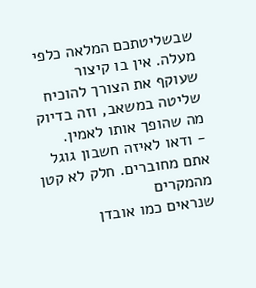שבשליטתכם המלאה כלפי מעלה. אין בו קיצור
שעוקף את הצורך להוכיח שליטה במשאב, וזה בדיוק מה שהופך אותו לאמין.
- ודאו לאיזה חשבון גוגל אתם מחוברים. חלק לא קטן מהמקרים
שנראים כמו אובדן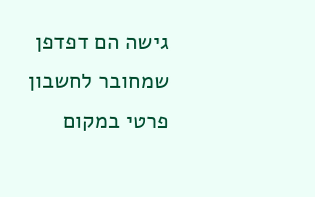גישה הם דפדפן שמחובר לחשבון פרטי במקום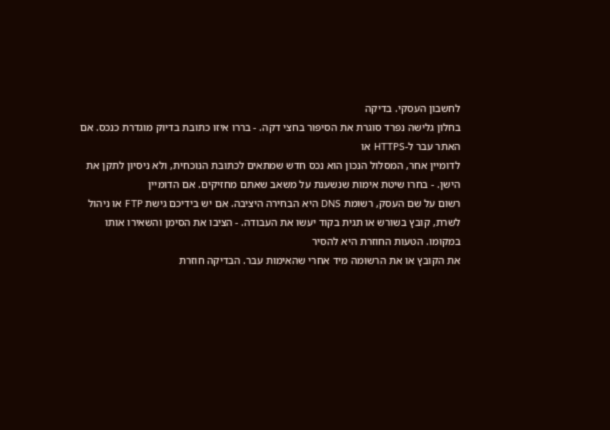לחשבון העסקי. בדיקה
בחלון גלישה נפרד סוגרת את הסיפור בחצי דקה. - בררו איזו כתובת בדיוק מוגדרת כנכס. אם האתר עבר ל-HTTPS או
לדומיין אחר, המסלול הנכון הוא נכס חדש שמתאים לכתובת הנוכחית, ולא ניסיון לתקן את
הישן. - בחרו שיטת אימות שנשענת על משאב שאתם מחזיקים. אם הדומיין
רשום על שם העסק, רשומת DNS היא הבחירה היציבה. אם יש בידיכם גישת FTP או ניהול
לשרת, קובץ בשורש או תגית בקוד יעשו את העבודה. - הציבו את הסימן והשאירו אותו במקומו. הטעות החוזרת היא להסיר
את הקובץ או את הרשומה מיד אחרי שהאימות עבר. הבדיקה חוזרת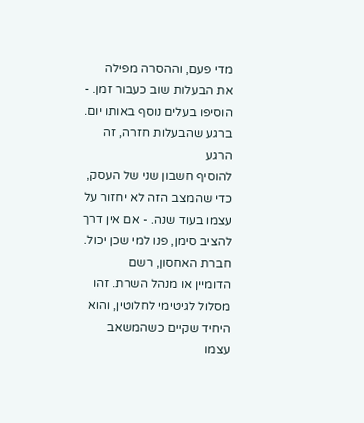מדי פעם, וההסרה מפילה
את הבעלות שוב כעבור זמן. - הוסיפו בעלים נוסף באותו יום. ברגע שהבעלות חזרה, זה הרגע
להוסיף חשבון שני של העסק, כדי שהמצב הזה לא יחזור על עצמו בעוד שנה. - אם אין דרך להציב סימן, פנו למי שכן יכול. חברת האחסון, רשם
הדומיין או מנהל השרת. זהו מסלול לגיטימי לחלוטין, והוא היחיד שקיים כשהמשאב עצמו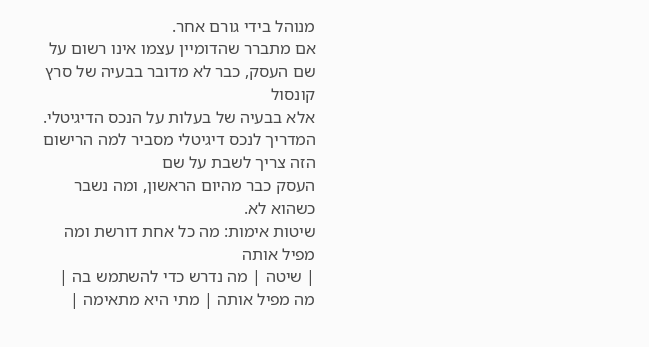מנוהל בידי גורם אחר.
אם מתברר שהדומיין עצמו אינו רשום על שם העסק, כבר לא מדובר בבעיה של סרץ קונסול
אלא בבעיה של בעלות על הנכס הדיגיטלי.
המדריך לנכס דיגיטלי מסביר למה הרישום הזה צריך לשבת על שם
העסק כבר מהיום הראשון, ומה נשבר כשהוא לא.
שיטות אימות: מה כל אחת דורשת ומה מפיל אותה
| שיטה | מה נדרש כדי להשתמש בה | מה מפיל אותה | מתי היא מתאימה |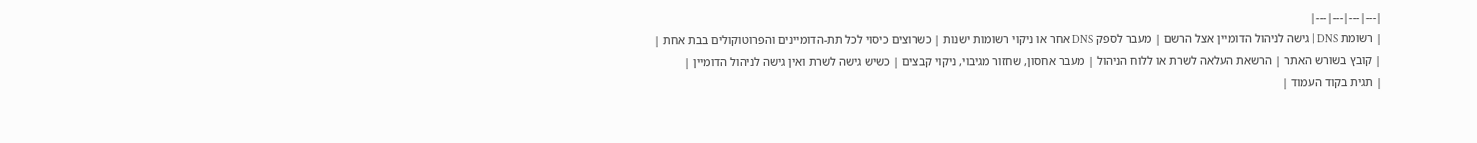|---|---|---|---|
| רשומת DNS | גישה לניהול הדומיין אצל הרשם | מעבר לספק DNS אחר או ניקוי רשומות ישנות | כשרוצים כיסוי לכל תת-הדומיינים והפרוטוקולים בבת אחת |
| קובץ בשורש האתר | הרשאת העלאה לשרת או ללוח הניהול | מעבר אחסון, שחזור מגיבוי, ניקוי קבצים | כשיש גישה לשרת ואין גישה לניהול הדומיין |
| תגית בקוד העמוד |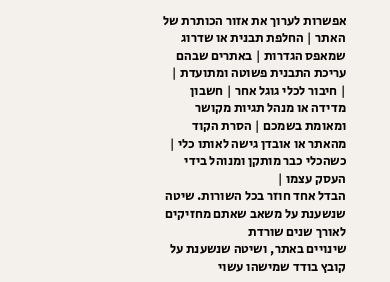אפשרות לערוך את אזור הכותרת של האתר | החלפת תבנית או שדרוג שמאפס הגדרות | באתרים שבהם עריכת התבנית פשוטה ומתועדת |
| חיבור לכלי גוגל אחר | חשבון מדידה או מנהל תגיות מקושר ומאומת בשמכם | הסרת הקוד מהאתר או אובדן גישה לאותו כלי | כשהכלי כבר מותקן ומנוהל בידי העסק עצמו |
הבדל אחד חוזר בכל השורות. שיטה שנשענת על משאב שאתם מחזיקים לאורך שנים שורדת
שינויים באתר, ושיטה שנשענת על קובץ בודד שמישהו עשוי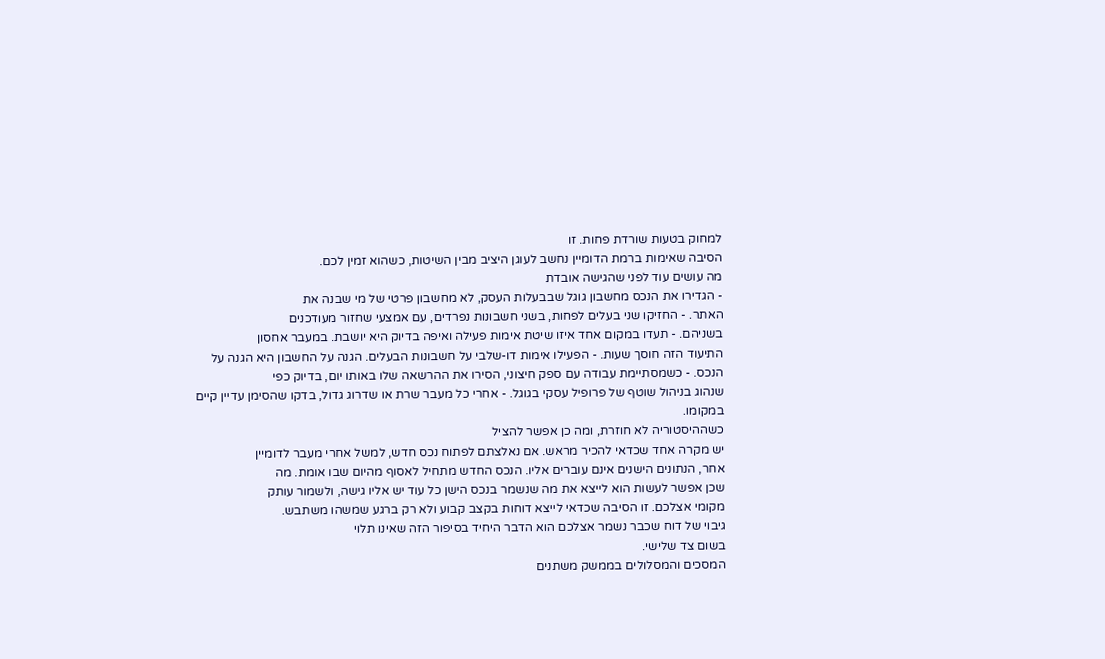למחוק בטעות שורדת פחות. זו
הסיבה שאימות ברמת הדומיין נחשב לעוגן היציב מבין השיטות, כשהוא זמין לכם.
מה עושים עוד לפני שהגישה אובדת
- הגדירו את הנכס מחשבון גוגל שבבעלות העסק, לא מחשבון פרטי של מי שבנה את
האתר. - החזיקו שני בעלים לפחות, בשני חשבונות נפרדים, עם אמצעי שחזור מעודכנים
בשניהם. - תעדו במקום אחד איזו שיטת אימות פעילה ואיפה בדיוק היא יושבת. במעבר אחסון
התיעוד הזה חוסך שעות. - הפעילו אימות דו-שלבי על חשבונות הבעלים. הגנה על החשבון היא הגנה על
הנכס. - כשמסתיימת עבודה עם ספק חיצוני, הסירו את ההרשאה שלו באותו יום, בדיוק כפי
שנהוג בניהול שוטף של פרופיל עסקי בגוגל. - אחרי כל מעבר שרת או שדרוג גדול, בדקו שהסימן עדיין קיים במקומו.
כשההיסטוריה לא חוזרת, ומה כן אפשר להציל
יש מקרה אחד שכדאי להכיר מראש. אם נאלצתם לפתוח נכס חדש, למשל אחרי מעבר לדומיין
אחר, הנתונים הישנים אינם עוברים אליו. הנכס החדש מתחיל לאסוף מהיום שבו אומת. מה
שכן אפשר לעשות הוא לייצא את מה שנשמר בנכס הישן כל עוד יש אליו גישה, ולשמור עותק
מקומי אצלכם. זו הסיבה שכדאי לייצא דוחות בקצב קבוע ולא רק ברגע שמשהו משתבש.
גיבוי של דוח שכבר נשמר אצלכם הוא הדבר היחיד בסיפור הזה שאינו תלוי
בשום צד שלישי.
המסכים והמסלולים בממשק משתנים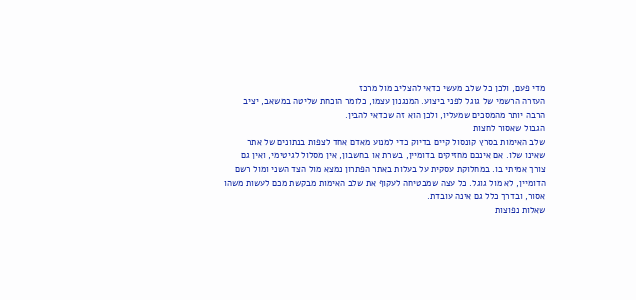מדי פעם, ולכן כל שלב מעשי כדאי להצליב מול מרכז
העזרה הרשמי של גוגל לפני ביצוע. המנגנון עצמו, כלומר הוכחת שליטה במשאב, יציב
הרבה יותר מהמסכים שמעליו, ולכן הוא זה שכדאי להבין.
הגבול שאסור לחצות
שלב האימות בסרץ קונסול קיים בדיוק כדי למנוע מאדם אחד לצפות בנתונים של אתר
שאינו שלו. אם אינכם מחזיקים בדומיין, בשרת או בחשבון, אין מסלול לגיטימי, ואין גם
צורך אמיתי בו. במחלוקת עסקית על בעלות באתר הפתרון נמצא מול הצד השני ומול רשם
הדומיין, לא מול גוגל. כל עצה שמבטיחה לעקוף את שלב האימות מבקשת מכם לעשות משהו
אסור, ובדרך כלל גם אינה עובדת.
שאלות נפוצות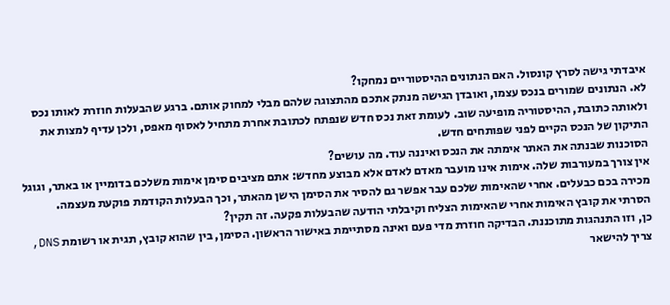איבדתי גישה לסרץ קונסול. האם הנתונים ההיסטוריים נמחקו?
לא. הנתונים שמורים בנכס עצמו, ואובדן הגישה מנתק אתכם מהתצוגה שלהם מבלי למחוק אותם. ברגע שהבעלות חוזרת לאותו נכס ולאותה כתובת, ההיסטוריה מופיעה שוב. לעומת זאת נכס חדש שנפתח לכתובת אחרת מתחיל לאסוף מאפס, ולכן עדיף למצות את התיקון של הנכס הקיים לפני שפותחים חדש.
הסוכנות שבנתה את האתר אימתה את הנכס ואיננה עוד. מה עושים?
אין צורך במעורבות שלה. אימות אינו מועבר מאדם לאדם אלא מבוצע מחדש: אתם מציבים סימן אימות משלכם בדומיין או באתר, וגוגל מכירה בכם כבעלים. אחרי שהאימות שלכם עבר אפשר גם להסיר את הסימן הישן מהאתר, וכך הבעלות הקודמת פוקעת מעצמה.
הסרתי את קובץ האימות אחרי שהאימות הצליח וקיבלתי הודעה שהבעלות פקעה. זה תקין?
כן, וזו התנהגות מתוכננת. הבדיקה חוזרת מדי פעם ואינה מסתיימת באישור הראשון. הסימן, בין שהוא קובץ, תגית או רשומת DNS, צריך להישאר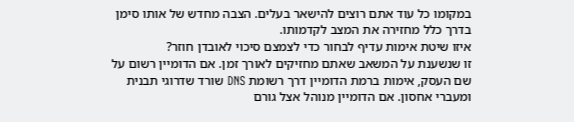במקומו כל עוד אתם רוצים להישאר בעלים. הצבה מחדש של אותו סימן בדרך כלל מחזירה את המצב לקדמותו.
איזו שיטת אימות עדיף לבחור כדי לצמצם סיכוי לאובדן חוזר?
זו שנשענת על המשאב שאתם מחזיקים לאורך זמן. אם הדומיין רשום על שם העסק, אימות ברמת הדומיין דרך רשומת DNS שורד שדרוגי תבנית ומעברי אחסון. אם הדומיין מנוהל אצל גורם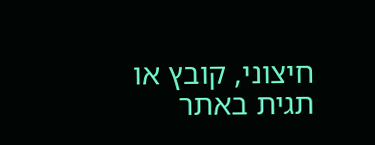חיצוני, קובץ או תגית באתר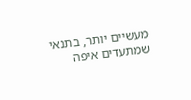מעשיים יותר, בתנאי שמתעדים איפה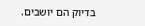בדיוק הם יושבים.